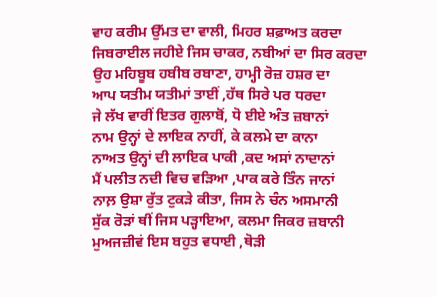ਵਾਹ ਕਰੀਮ ਉੱਮਤ ਦਾ ਵਾਲੀ, ਮਿਹਰ ਸ਼ਫ਼ਾਅਤ ਕਰਦਾ
ਜਿਬਰਾਈਲ ਜਹੀਏ ਜਿਸ ਚਾਕਰ, ਨਬੀਆਂ ਦਾ ਸਿਰ ਕਰਦਾ
ਉਹ ਮਹਿਬੂਬ ਹਬੀਬ ਰਬਾਣਾ, ਹਾਮ੍ਹੀ ਰੋਜ਼ ਹਸ਼ਰ ਦਾ
ਆਪ ਯਤੀਮ ਯਤੀਮਾਂ ਤਾਈਂ ,ਹੱਥ ਸਿਰੇ ਪਰ ਧਰਦਾ
ਜੇ ਲੱਖ ਵਾਰੀਂ ਇਤਰ ਗੁਲਾਬੋਂ, ਧੋ ਈਏ ਅੰਤ ਜ਼ਬਾਨਾਂ
ਨਾਮ ਉਨ੍ਹਾਂ ਦੇ ਲਾਇਕ ਨਾਹੀਂ, ਕੇ ਕਲਮੇ ਦਾ ਕਾਨਾ
ਨਾਅਤ ਉਨ੍ਹਾਂ ਦੀ ਲਾਇਕ ਪਾਕੀ ,ਕਦ ਅਸਾਂ ਨਾਦਾਨਾਂ
ਮੈਂ ਪਲੀਤ ਨਦੀ ਵਿਚ ਵੜਿਆ ,ਪਾਕ ਕਰੇ ਤਿੰਨ ਜਾਨਾਂ
ਨਾਲ਼ ਉਸ਼ਾ ਰੁੱਤ ਟੁਕੜੇ ਕੀਤਾ, ਜਿਸ ਨੇ ਚੰਨ ਅਸਮਾਨੀ
ਸੁੱਕ ਰੋੜਾਂ ਥੀਂ ਜਿਸ ਪੜ੍ਹਾਇਆ, ਕਲਮਾ ਜਿਕਰ ਜ਼ਬਾਨੀ
ਮੁਅਜਜ਼ੀਵਂ ਇਸ ਬਹੁਤ ਵਧਾਈ ,ਥੋੜੀ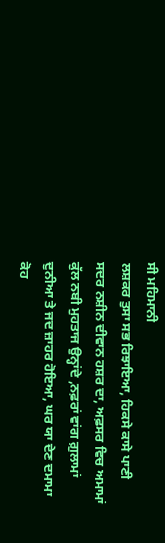ਸੀ ਮਹਿਮਾਨੀ
ਲਸ਼ਕਰ ਤੁਸਾ ਸਭ ਰਿਝਾਇਆ, ਹਿਕਸੇ ਕਾਸੇ ਪਾਣੀ
ਸਦਰ ਨਸ਼ੀਨ ਦੀਵਾਨ ਹਸ਼ਰ ਦਾ, ਅਫ਼ਸਰ ਵਿਚ ਅਮਾਮਾਂ
ਕੁੱਲ ਨਬੀ ਮੁਹਤਾਜ ਉਨ੍ਹਾਂਦੇ ,ਨਫ਼ਰਾਂ ਵਾਂਗ ਗ਼ੁਲਾਮਾਂ
ਦੁਨੀਆ ਤੇ ਜਦ ਜ਼ਾਹਰ ਹੋਇਆ, ਘਰ ਯਾ ਦੇਣ ਦਮਾਮਾ
ਕੋਹ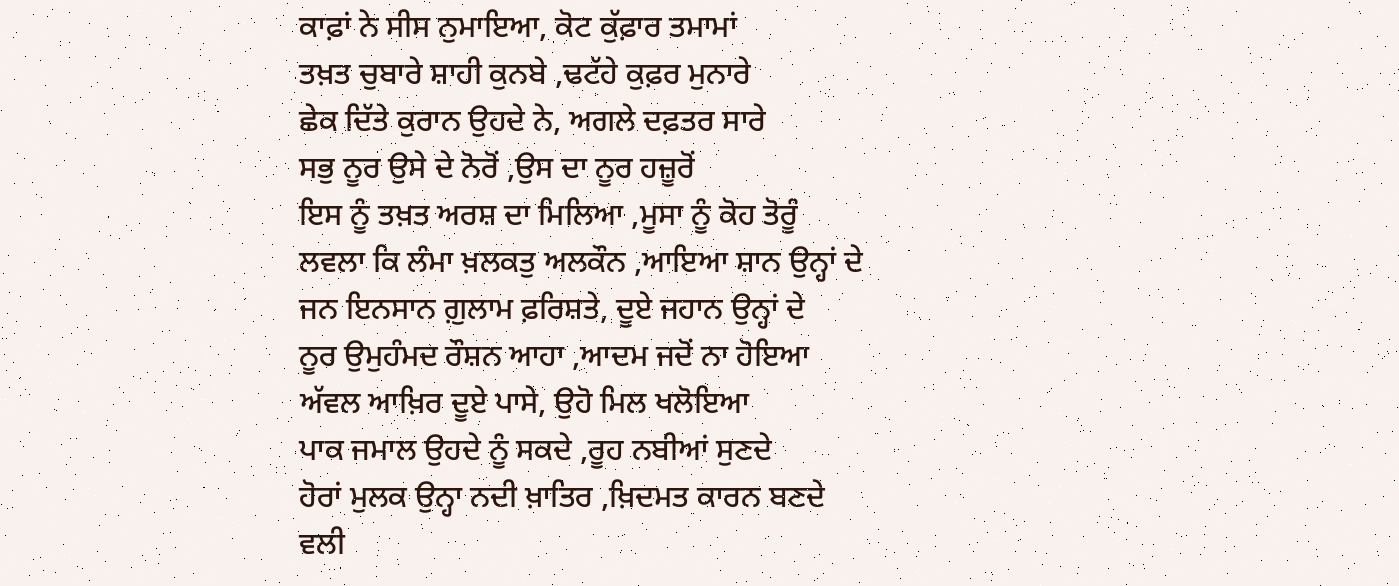ਕਾਫ਼ਾਂ ਨੇ ਸੀਸ ਨੁਮਾਇਆ, ਕੋਟ ਕੁੱਫ਼ਾਰ ਤਮਾਮਾਂ
ਤਖ਼ਤ ਚੁਬਾਰੇ ਸ਼ਾਹੀ ਕੁਨਬੇ ,ਢਟੱਹੇ ਕੁਫ਼ਰ ਮੁਨਾਰੇ
ਛੇਕ ਦਿੱਤੇ ਕੁਰਾਨ ਉਹਦੇ ਨੇ, ਅਗਲੇ ਦਫ਼ਤਰ ਸਾਰੇ
ਸਭੁ ਨੂਰ ਉਸੇ ਦੇ ਨੋਰੋਂ ,ਉਸ ਦਾ ਨੂਰ ਹਜ਼ੂਰੋਂ
ਇਸ ਨੂੰ ਤਖ਼ਤ ਅਰਸ਼ ਦਾ ਮਿਲਿਆ ,ਮੂਸਾ ਨੂੰ ਕੋਹ ਤੋਰੂੰ
ਲਵਲਾ ਕਿ ਲੰਮਾ ਖ਼ਲਕਤੁ ਅਲਕੌਨ ,ਆਇਆ ਸ਼ਾਨ ਉਨ੍ਹਾਂ ਦੇ
ਜਨ ਇਨਸਾਨ ਗ਼ੁਲਾਮ ਫ਼ਰਿਸ਼ਤੇ, ਦੂਏ ਜਹਾਨ ਉਨ੍ਹਾਂ ਦੇ
ਨੂਰ ਉਮੁਹੰਮਦ ਰੌਸ਼ਨ ਆਹਾ ,ਆਦਮ ਜਦੋਂ ਨਾ ਹੋਇਆ
ਅੱਵਲ ਆਖ਼ਿਰ ਦੂਏ ਪਾਸੇ, ਉਹੋ ਮਿਲ ਖਲੋਇਆ
ਪਾਕ ਜਮਾਲ ਉਹਦੇ ਨੂੰ ਸਕਦੇ ,ਰੂਹ ਨਬੀਆਂ ਸੁਣਦੇ
ਹੋਰਾਂ ਮੁਲਕ ਉਨ੍ਹਾ ਨਦੀ ਖ਼ਾਤਿਰ ,ਖ਼ਿਦਮਤ ਕਾਰਨ ਬਣਦੇ
ਵਲੀ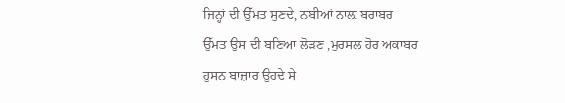ਜਿਨ੍ਹਾਂ ਦੀ ਉੱਮਤ ਸੁਣਦੇ, ਨਬੀਆਂ ਨਾਲ਼ ਬਰਾਬਰ
ਉੱਮਤ ਉਸ ਦੀ ਬਣਿਆ ਲੋੜਣ ,ਮੁਰਸਲ ਹੋਰ ਅਕਾਬਰ
ਹੁਸਨ ਬਾਜ਼ਾਰ ਉਹਦੇ ਸੇ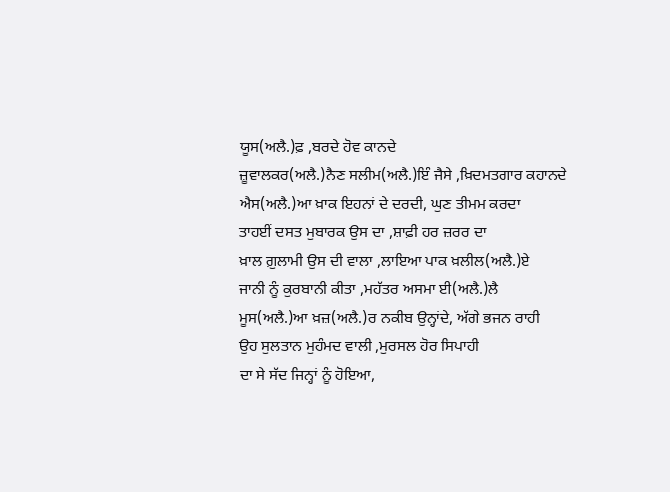ਯੂਸ(ਅਲੈ.)ਫ਼ ,ਬਰਦੇ ਹੋਵ ਕਾਨਦੇ
ਜ਼ੂਵਾਲਕਰ(ਅਲੈ.)ਨੈਣ ਸਲੀਮ(ਅਲੈ.)ਇੰ ਜੈਸੇ ,ਖ਼ਿਦਮਤਗਾਰ ਕਹਾਨਦੇ
ਐਸ(ਅਲੈ.)ਆ ਖ਼ਾਕ ਇਹਨਾਂ ਦੇ ਦਰਦੀ, ਘੁਣ ਤੀਮਮ ਕਰਦਾ
ਤਾਹਈਂ ਦਸਤ ਮੁਬਾਰਕ ਉਸ ਦਾ ,ਸ਼ਾਫ਼ੀ ਹਰ ਜ਼ਰਰ ਦਾ
ਖ਼ਾਲ ਗ਼ੁਲਾਮੀ ਉਸ ਦੀ ਵਾਲਾ ,ਲਾਇਆ ਪਾਕ ਖ਼ਲੀਲ(ਅਲੈ.)ਏ
ਜਾਨੀ ਨੂੰ ਕੁਰਬਾਨੀ ਕੀਤਾ ,ਮਹੱਤਰ ਅਸਮਾ ਈ(ਅਲੈ.)ਲੈ
ਮੂਸ(ਅਲੈ.)ਆ ਖ਼ਜ਼(ਅਲੈ.)ਰ ਨਕੀਬ ਉਨ੍ਹਾਂਦੇ, ਅੱਗੇ ਭਜਨ ਰਾਹੀ
ਉਹ ਸੁਲਤਾਨ ਮੁਹੰਮਦ ਵਾਲੀ ,ਮੁਰਸਲ ਹੋਰ ਸਿਪਾਹੀ
ਦਾ ਸੇ ਸੱਦ ਜਿਨ੍ਹਾਂ ਨੂੰ ਹੋਇਆ,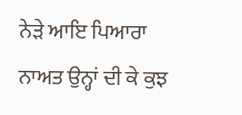ਨੇੜੇ ਆਇ ਪਿਆਰਾ
ਨਾਅਤ ਉਨ੍ਹਾਂ ਦੀ ਕੇ ਕੁਝ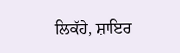ਲਿਕੱਹੇ, ਸ਼ਾਇਰ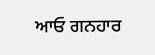ਆਓ ਗਨਹਾਰ